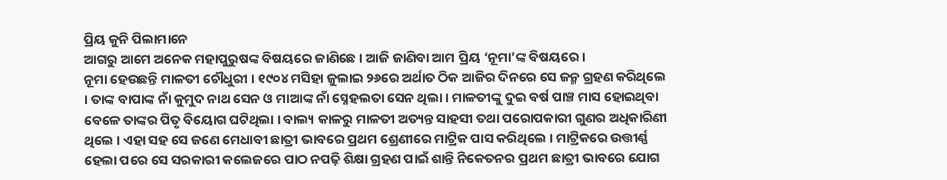ପ୍ରିୟ କୁନି ପିଲାମାନେ
ଆଗରୁ ଆମେ ଅନେକ ମହାପୁରୁଷଙ୍କ ବିଷୟରେ ଜାଣିଛେ । ଆଜି ଜାଣିବା ଆମ ପ୍ରିୟ ‘ନୂମା’ଙ୍କ ବିଷୟରେ ।
ନୂମା ହେଉଛନ୍ତି ମାଳତୀ ଚୌଧୁରୀ । ୧୯୦୪ ମସିହା ଜୁଲାଇ ୨୬ରେ ଅର୍ଥାତ ଠିକ ଆଜିର ଦିନରେ ସେ ଜନ୍ମ ଗ୍ରହଣ କରିଥିଲେ । ତାଙ୍କ ବାପାଙ୍କ ନାଁ କୁମୁଦ ନାଥ ସେନ ଓ ମାଆଙ୍କ ନାଁ ସ୍ନେହଲତା ସେନ ଥିଲା । ମାଳତୀଙ୍କୁ ଦୁଇ ବର୍ଷ ପାଞ୍ଚ ମାସ ହୋଇଥିବା ବେଳେ ତାଙ୍କର ପିତୃ ବିୟୋଗ ଘଟିଥିଲା । ବାଲ୍ୟ କାଳରୁ ମାଳତୀ ଅତ୍ୟନ୍ତ ସାହସୀ ତଥା ପରୋପକାରୀ ଗୁଣର ଅଧିକାରିଣୀ ଥିଲେ । ଏହା ସହ ସେ ଜଣେ ମେଧାବୀ ଛାତ୍ରୀ ଭାବରେ ପ୍ରଥମ ଶ୍ରେଣୀରେ ମାଟ୍ରିକ ପାସ କରିଥିଲେ । ମାଟ୍ରିକରେ ଉତ୍ତୀର୍ଣ୍ଣ ହେଲା ପରେ ସେ ସରକାରୀ କଲେଜରେ ପାଠ ନପଢ଼ି ଶିକ୍ଷା ଗ୍ରହଣ ପାଇଁ ଶାନ୍ତି ନିକେତନର ପ୍ରଥମ ଛାତ୍ରୀ ଭାବରେ ଯୋଗ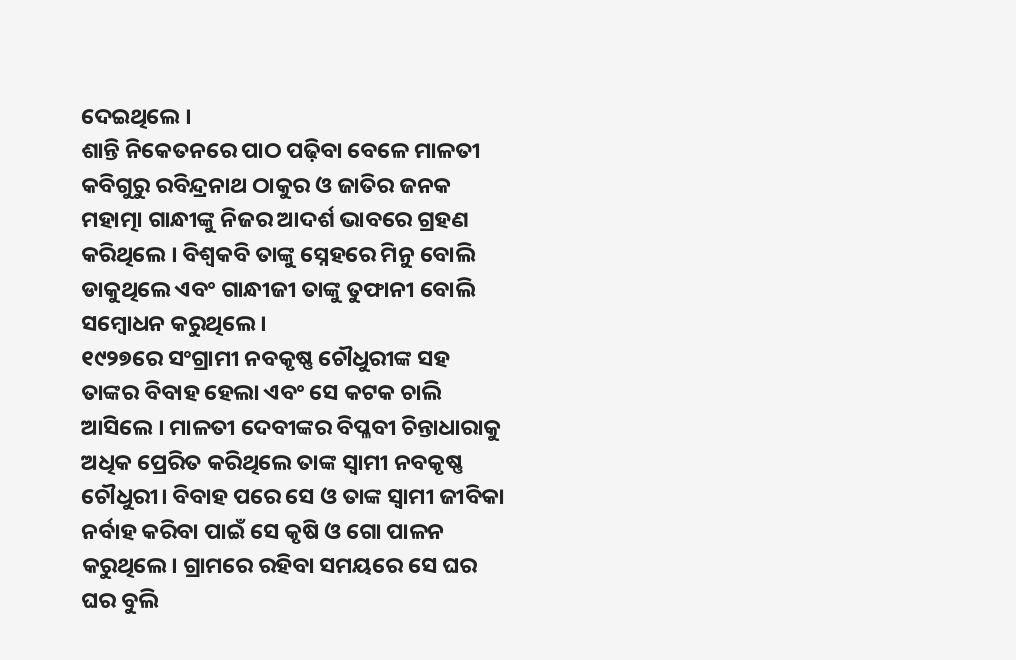ଦେଇଥିଲେ ।
ଶାନ୍ତି ନିକେତନରେ ପାଠ ପଢ଼ିବା ବେଳେ ମାଳତୀ କବିଗୁରୁ ରବିନ୍ଦ୍ରନାଥ ଠାକୁର ଓ ଜାତିର ଜନକ ମହାତ୍ମା ଗାନ୍ଧୀଙ୍କୁ ନିଜର ଆଦର୍ଶ ଭାବରେ ଗ୍ରହଣ କରିଥିଲେ । ବିଶ୍ୱକବି ତାଙ୍କୁ ସ୍ନେହରେ ମିନୁ ବୋଲି ଡାକୁଥିଲେ ଏବଂ ଗାନ୍ଧୀଜୀ ତାଙ୍କୁ ତୁଫାନୀ ବୋଲି ସମ୍ବୋଧନ କରୁଥିଲେ ।
୧୯୨୭ରେ ସଂଗ୍ରାମୀ ନବକୃଷ୍ଣ ଚୌଧୁରୀଙ୍କ ସହ ତାଙ୍କର ବିବାହ ହେଲା ଏବଂ ସେ କଟକ ଚାଲି ଆସିଲେ । ମାଳତୀ ଦେବୀଙ୍କର ବିପ୍ଳବୀ ଚିନ୍ତାଧାରାକୁ ଅଧିକ ପ୍ରେରିତ କରିଥିଲେ ତାଙ୍କ ସ୍ୱାମୀ ନବକୃଷ୍ଣ ଚୌଧୁରୀ। ବିବାହ ପରେ ସେ ଓ ତାଙ୍କ ସ୍ୱାମୀ ଜୀବିକା ନର୍ବାହ କରିବା ପାଇଁ ସେ କୃଷି ଓ ଗୋ ପାଳନ କରୁଥିଲେ। ଗ୍ରାମରେ ରହିବା ସମୟରେ ସେ ଘର ଘର ବୁଲି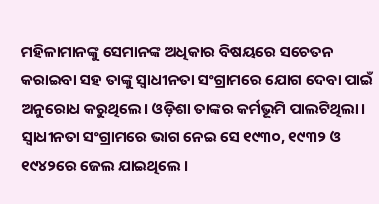ମହିଳାମାନଙ୍କୁ ସେମାନଙ୍କ ଅଧିକାର ବିଷୟରେ ସଚେତନ କରାଇବା ସହ ତାଙ୍କୁ ସ୍ୱାଧୀନତା ସଂଗ୍ରାମରେ ଯୋଗ ଦେବା ପାଇଁ ଅନୁରୋଧ କରୁଥିଲେ। ଓଡ଼ିଶା ତାଙ୍କର କର୍ମଭୂମି ପାଲଟିଥିଲା। ସ୍ୱାଧୀନତା ସଂଗ୍ରାମରେ ଭାଗ ନେଇ ସେ ୧୯୩୦, ୧୯୩୨ ଓ ୧୯୪୨ରେ ଜେଲ ଯାଇଥିଲେ ।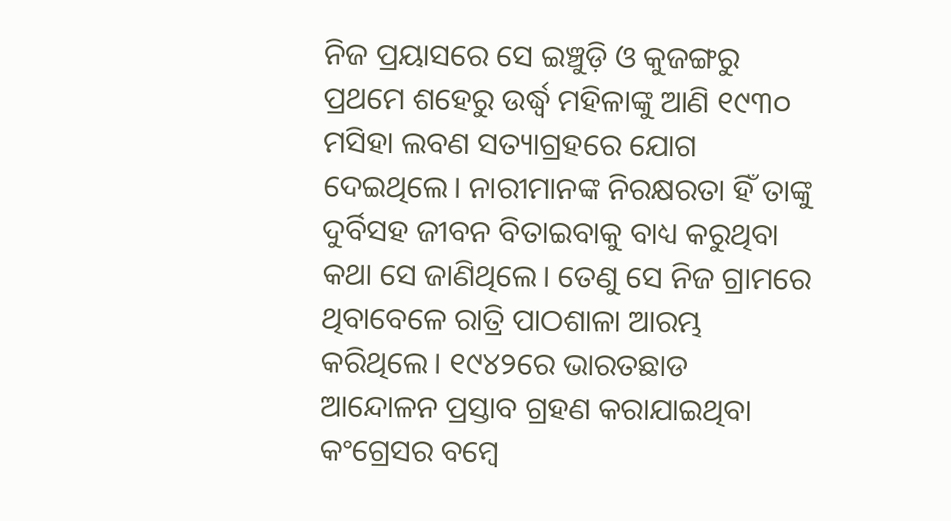ନିଜ ପ୍ରୟାସରେ ସେ ଇଞ୍ଚୁଡ଼ି ଓ କୁଜଙ୍ଗରୁ ପ୍ରଥମେ ଶହେରୁ ଉର୍ଦ୍ଧ୍ୱ ମହିଳାଙ୍କୁ ଆଣି ୧୯୩୦ ମସିହା ଲବଣ ସତ୍ୟାଗ୍ରହରେ ଯୋଗ ଦେଇଥିଲେ। ନାରୀମାନଙ୍କ ନିରକ୍ଷରତା ହିଁ ତାଙ୍କୁ ଦୁର୍ବିସହ ଜୀବନ ବିତାଇବାକୁ ବାଧ୍ୟ କରୁଥିବା କଥା ସେ ଜାଣିଥିଲେ। ତେଣୁ ସେ ନିଜ ଗ୍ରାମରେ ଥିବାବେଳେ ରାତ୍ରି ପାଠଶାଳା ଆରମ୍ଭ କରିଥିଲେ। ୧୯୪୨ରେ ଭାରତଛାଡ ଆନ୍ଦୋଳନ ପ୍ରସ୍ତାବ ଗ୍ରହଣ କରାଯାଇଥିବା କଂଗ୍ରେସର ବମ୍ବେ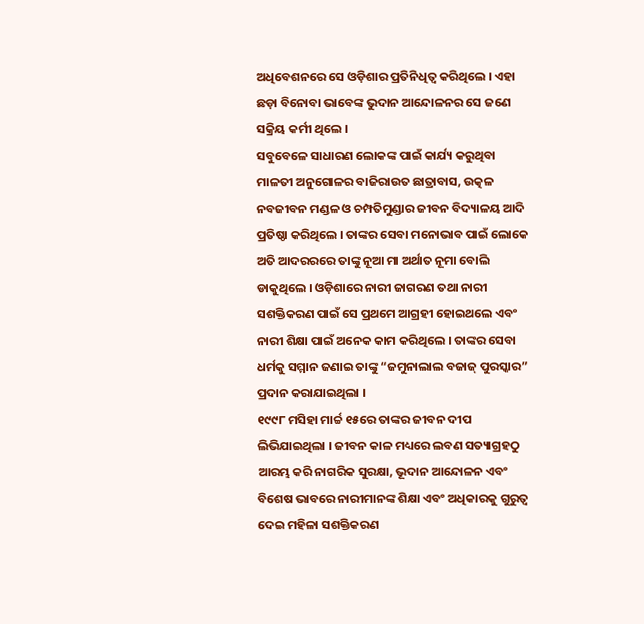ଅଧିବେଶନରେ ସେ ଓଡ଼ିଶାର ପ୍ରତିନିଧିତ୍ୱ କରିଥିଲେ । ଏହା ଛଡ଼ା ବିନୋବା ଭାବେଙ୍କ ଭୁଦାନ ଆନ୍ଦୋଳନର ସେ ଜଣେ ସକ୍ରିୟ କର୍ମୀ ଥିଲେ ।
ସବୁବେଳେ ସାଧାରଣ ଲୋକଙ୍କ ପାଇଁ କାର୍ଯ୍ୟ କରୁଥିବା ମାଳତୀ ଅନୁଗୋଳର ବାଜିରାଉତ ଛାତ୍ରାବାସ, ଉତ୍କଳ ନବଜୀବନ ମଣ୍ଡଳ ଓ ଚମ୍ପତିମୁଣ୍ଡାର ଜୀବନ ବିଦ୍ୟାଳୟ ଆଦି ପ୍ରତିଷ୍ଠା କରିଥିଲେ । ତାଙ୍କର ସେବା ମନୋଭାବ ପାଇଁ ଲୋକେ ଅତି ଆଦରରରେ ତାଙ୍କୁ ନୂଆ ମା ଅର୍ଥାତ ନୂମା ବୋଲି ଡାକୁଥିଲେ । ଓଡ଼ିଶାରେ ନାରୀ ଜାଗରଣ ତଥା ନାରୀ ସଶକ୍ତିକରଣ ପାଇଁ ସେ ପ୍ରଥମେ ଆଗ୍ରହୀ ହୋଇଥଲେ ଏବଂ ନାରୀ ଶିକ୍ଷା ପାଇଁ ଅନେକ କାମ କରିଥିଲେ । ତାଙ୍କର ସେବା ଧର୍ମକୁ ସମ୍ମାନ ଜଣାଇ ତାଙ୍କୁ “ଜମୁନାଲାଲ ବଜାଜ୍ ପୁରସ୍କାର” ପ୍ରଦାନ କରାଯାଇଥିଲା ।
୧୯୯୮ ମସିହା ମାର୍ଚ୍ଚ ୧୫ରେ ତାଙ୍କର ଜୀବନ ଦୀପ ଲିଭିଯାଇଥିଲା । ଜୀବନ କାଳ ମଧ୍ୟରେ ଲବଣ ସତ୍ୟାଗ୍ରହଠୁ ଆରମ୍ଭ କରି ନାଗରିକ ସୁରକ୍ଷା, ଭୂଦାନ ଆନ୍ଦୋଳନ ଏବଂ ବିଶେଷ ଭାବରେ ନାରୀମାନଙ୍କ ଶିକ୍ଷା ଏବଂ ଅଧିକାରକୁ ଗୁରୁତ୍ଵ ଦେଇ ମହିଳା ସଶକ୍ତିକରଣ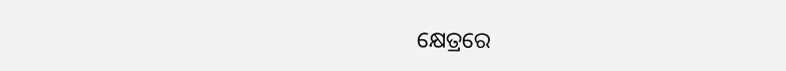କ୍ଷେତ୍ରରେ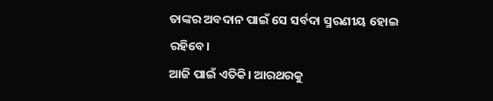ତାଙ୍କର ଅବଦାନ ପାଇଁ ସେ ସର୍ବଦା ସ୍ମରଣୀୟ ହୋଇ ରହିବେ।
ଆଜି ପାଇଁ ଏତିକି। ଆରଥରକୁ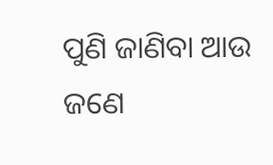ପୁଣି ଜାଣିବା ଆଉ ଜଣେ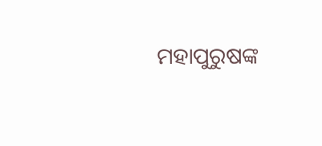ମହାପୁରୁଷଙ୍କ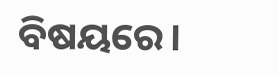ବିଷୟରେ।